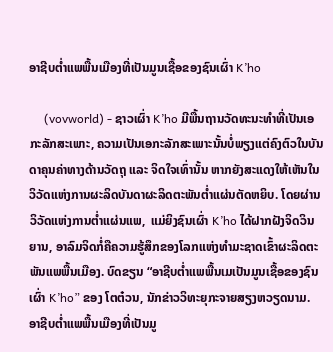ອາຊີບຕໍ່າແພພື້ນເມືອງທີ່ເປັນມູນເຊື້ອຂອງຊົນເຜົ່າ K’ho

     (vovworld) - ຊາວເຜົ່າ K’ho ມີພື້ນຖານວັດທະນະທຳທີ່ເປັນເອກະລັກສະເພາະ, ຄວາມເປັນເອກະລັກສະເພາະນັ້ນບໍ່ພຽງແຕ່ຄົງຕົວໃນບັນດາຄຸນຄ່າທາງດ້ານວັດຖຸ ແລະ ຈິດໃຈເທົ່ານັ້ນ ຫາກຍັງສະແດງໃຫ້ເຫັນໃນວິວັດແຫ່ງການຜະລິດບັນດາຜະລິດຕະພັນຕໍ່າແຜ່ນຕັດຫຍິບ. ໂດຍຜ່ານວິວັດແຫ່ງການຕໍ່າແຜ່ນແພ,  ແມ່ຍິງຊົນເຜົ່າ K’ho ໄດ້ຝາກຝັງຈິດວິນຍານ, ອາລົມຈິດກໍ່ຄືຄວາມຮູ້ສຶກຂອງໂລກແຫ່ງທຳມະຊາດເຂົ້າຜະລິດຕະພັນແພພື້ນເມືອງ. ບົດຂຽນ “ອາຊີບຕໍ່າແພພື້ນເມເປັນມູນເຊື້ອຂອງຊົນເຜົ່າ K’ho” ຂອງ ໂຕຕ໋ວນ, ນັກຂ່າວວິທະຍຸກະຈາຍສຽງຫວຽດນາມ.
ອາຊີບຕໍ່າແພພື້ນເມືອງທີ່ເປັນມູ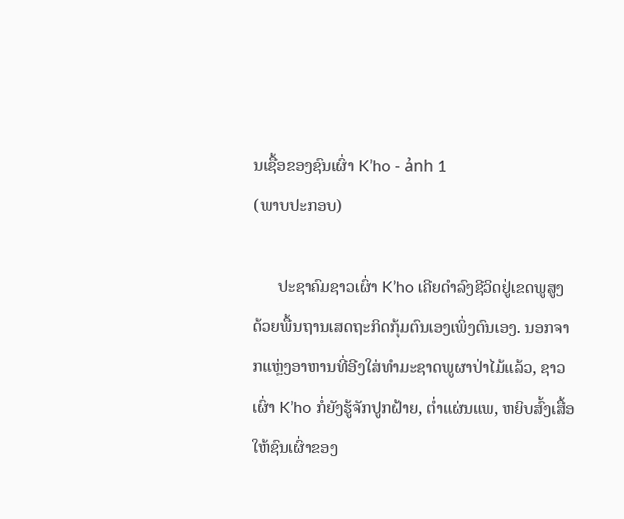ນເຊື້ອຂອງຊົນເຜົ່າ K’ho - ảnh 1
(ພາບປະກອບ)

      ປະຊາຄົມຊາວເຜົ່າ K’ho ເຄີຍດຳລົງຊີວິດຢູ່ເຂດພູສູງ ດ້ວຍພື້ນຖານເສດຖະກິດກຸ້ມຕົນເອງເພິ່ງຕົນເອງ. ນອກຈາກແຫຼ່ງອາຫານທີ່ອີງໃສ່ທຳມະຊາດພູຜາປ່າໄມ້ແລ້ວ, ຊາວເຜົ່າ K’ho ກໍ່ຍັງຮູ້ຈັກປູກຝ້າຍ, ຕໍ່າແຜ່ນແພ, ຫຍິບສົ້ງເສື້ອໃຫ້ຊົນເຜົ່າຂອງ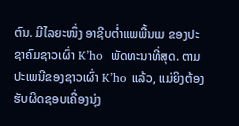ຕົນ. ມີໄລຍະໜຶ່ງ ອາຊີບຕໍ່າແພພື້ນເມ ຂອງປະຊາຄົມຊາວເຜົ່າ K’ho  ພັດທະນາທີ່ສຸດ. ຕາມປະເພນີຂອງຊາວເຜົ່າ K’ho ແລ້ວ, ແມ່ຍິງຕ້ອງຮັບຜິດຊອບເຄື່ອງນຸ່ງ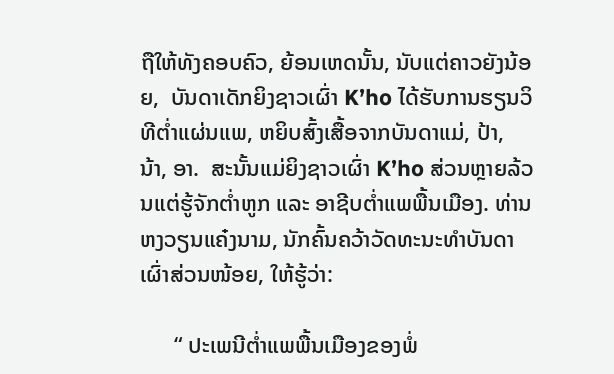ຖືໃຫ້ທັງຄອບຄົວ, ຍ້ອນເຫດນັ້ນ, ນັບແຕ່ຄາວຍັງນ້ອຍ,  ບັນດາເດັກຍິງຊາວເຜົ່າ K’ho ໄດ້ຮັບການຮຽນວິທີຕໍ່າແຜ່ນແພ, ຫຍິບສົ້ງເສື້ອຈາກບັນດາແມ່, ປ້າ, ນ້າ, ອາ.  ສະນັ້ນແມ່ຍິງຊາວເຜົ່າ K’ho ສ່ວນຫຼາຍລ້ວນແຕ່ຮູ້ຈັກຕໍ່າຫູກ ແລະ ອາຊີບຕໍ່າແພພື້ນເມືອງ. ທ່ານ ຫງວຽນແຄ໋ງນາມ, ນັກຄົ້ນຄວ້າວັດທະນະທຳບັນດາເຜົ່າສ່ວນໜ້ອຍ, ໃຫ້ຮູ້ວ່າ:

      “ ປະເພນີຕໍ່າແພພື້ນເມືອງຂອງພໍ່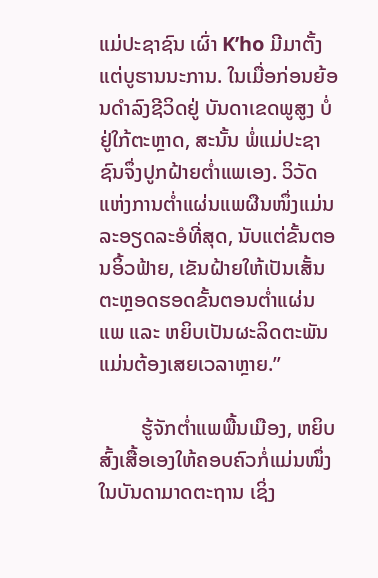ແມ່ປະຊາຊົນ ເຜົ່າ K’ho ມີມາຕັ້ງແຕ່ບູຮານນະການ. ໃນເມື່ອກ່ອນຍ້ອນດຳລົງຊີວິດຢູ່ ບັນດາເຂດພູສູງ ບໍ່ຢູ່ໃກ້ຕະຫຼາດ, ສະນັ້ນ ພໍ່ແມ່ປະຊາຊົນຈຶ່ງປູກຝ້າຍຕໍ່າແພເອງ. ວິວັດແຫ່ງການຕໍ່າແຜ່ນແພຜືນໜຶ່ງແມ່ນລະອຽດລະອໍທີ່ສຸດ, ນັບແຕ່ຂັ້ນຕອນອິ້ວຟ້າຍ, ເຂັນຝ້າຍໃຫ້ເປັນເສັ້ນຕະຫຼອດຮອດຂັ້ນຕອນຕໍ່າແຜ່ນແພ ແລະ ຫຍິບເປັນຜະລິດຕະພັນ ແມ່ນຕ້ອງເສຍເວລາຫຼາຍ.”

        ຮູ້ຈັກຕໍ່າແພພື້ນເມືອງ, ຫຍິບສົ້ງເສື້ອເອງໃຫ້ຄອບຄົວກໍ່ແມ່ນໜຶ່ງໃນບັນດາມາດຕະຖານ ເຊິ່ງ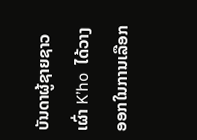ບັນດາຜູ້ຊາຍຊາວເຜົ່າ K’ho  ໄດ້ວາງອອກໃນການເລືອກ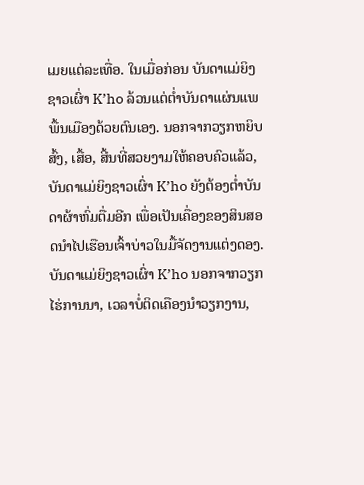ເມຍແຕ່ລະເທື່ອ. ໃນເມື່ອກ່ອນ ບັນດາແມ່ຍິງຊາວເຜົ່າ K’ho ລ້ວນແຕ່ຕໍ່າບັນດາແຜ່ນແພພື້ນເມືອງດ້ວຍຕົນເອງ. ນອກຈາກວຽກຫຍິບສົ້ງ, ເສື້ອ, ສີ້ນທີ່ສວຍງາມໃຫ້ຄອບຄົວແລ້ວ, ບັນດາແມ່ຍິງຊາວເຜົ່າ K’ho ຍັງຕ້ອງຕໍ່າບັນດາຜ້າຫົ່ມຕື່ມອີກ ເພື່ອເປັນເຄື່ອງຂອງສິນສອດນໍາໄປເຮືອນເຈົ້າບ່າວໃນມື້ຈັດງານແຕ່ງດອງ. ບັນດາແມ່ຍິງຊາວເຜົ່າ K’ho ນອກຈາກວຽກໄຮ່ການນາ, ເວລາບໍ່ຕິດເຄືອງນຳວຽກງານ,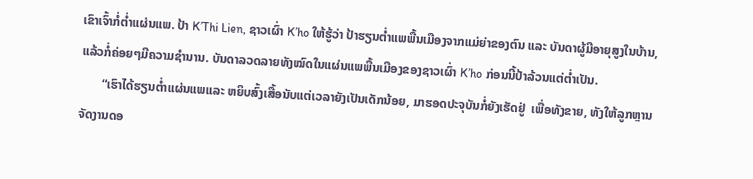ເຂົາເຈົ້າກໍ່ຕໍ່າແຜ່ນແພ. ປ້າ K’Thi Lien, ຊາວເຜົ່າ K’ho ໃຫ້ຮູ້ວ່າ ປ້າຮຽນຕໍ່າແພພື້ນເມືອງຈາກແມ່ຍ່າຂອງຕົນ ແລະ ບັນດາຜູ້ມີອາຍຸສູງໃນບ້ານ, ແລ້ວກໍ່ຄ່ອຍໆມີຄວາມຊຳນານ. ບັນດາລວດລາຍທັງໝົດໃນແຜ່ນແພພື້ນເມືອງຂອງຊາວເຜົ່າ K’ho ກ່ອນນີ້ປ້າລ້ວນແຕ່ຕໍ່າເປັນ.
       “ເຮົາໄດ້ຮຽນຕ່ຳແຜ່ນແພແລະ ຫຍິບສົ້ງເສື້ອນັບແຕ່ເວລາຍັງເປັນເດັກນ້ອຍ, ມາຮອດປະຈຸບັນກໍ່ຍັງເຮັດຢູ່  ເພື່ອທັງຂາຍ, ທັງໃຫ້ລູກຫຼານຈັດງານດອ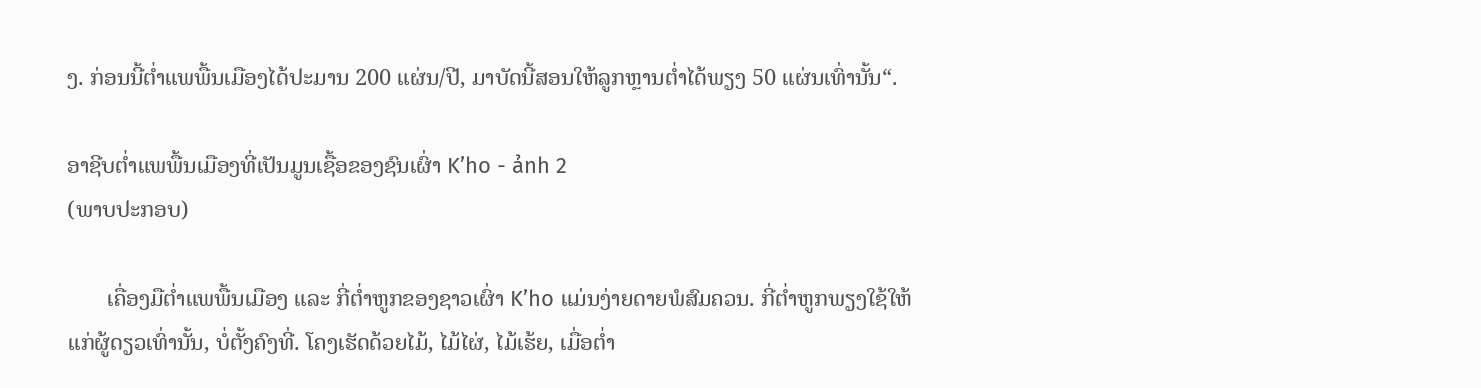ງ. ກ່ອນນີ້ຕ່ຳແພພື້ນເມືອງໄດ້ປະມານ 200 ແຜ່ນ/ປີ, ມາບັດນີ້ສອນໃຫ້ລູກຫຼານຕ່ຳໄດ້ພຽງ 50 ແຜ່ນເທົ່ານັ້ນ“.

ອາຊີບຕໍ່າແພພື້ນເມືອງທີ່ເປັນມູນເຊື້ອຂອງຊົນເຜົ່າ K’ho - ảnh 2
(ພາບປະກອບ)

       ເຄື່ອງມືຕ່ຳແພພື້ນເມືອງ ແລະ ກີ່ຕ່ຳຫູກຂອງຊາວເຜົ່າ K’ho ແມ່ນງ່າຍດາຍພໍສົມຄວນ. ກີ່ຕ່ຳຫູກພຽງໃຊ້ໃຫ້ແກ່ຜູ້ດຽວເທົ່ານັ້ນ, ບໍ່ຕັ້ງຄົງທີ່. ໂຄງເຮັດດ້ວຍໄມ້, ໄມ້ໄຜ່, ໄມ້ເຮ້ຍ, ເມື່ອຕ່ຳ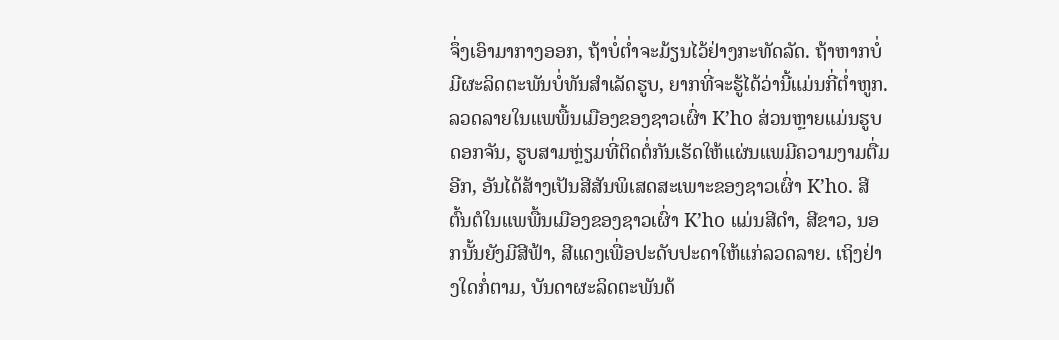ຈຶ່ງເອົາມາກາງອອກ, ຖ້າບໍ່ຕ່ຳຈະມ້ຽນໄວ້ຢ່າງກະທັດລັດ. ຖ້າຫາກບໍ່ມີຜະລິດຕະພັນບໍ່ທັນສຳເລັດຮູບ, ຍາກທີ່ຈະຮູ້ໄດ້ວ່ານີ້ແມ່ນກີ່ຕ່ຳຫູກ. ລວດລາຍໃນແພພື້ນເມືອງຂອງຊາວເຜົ່າ K’ho ສ່ວນຫຼາຍແມ່ນຮູບດອກຈັນ, ຮູບສາມຫຼ່ຽມທີ່ຕິດຕໍ່ກັນເຮັດໃຫ້ແຜ່ນແພມີຄວາມງາມຕື່ມອີກ, ອັນໄດ້ສ້າງເປັນສີສັນພິເສດສະເພາະຂອງຊາວເຜົ່າ K’ho. ສີຕົ້ນຕໍໃນແພພື້ນເມືອງຂອງຊາວເຜົ່າ K’ho ແມ່ນສີດຳ, ສີຂາວ, ນອກນັ້ນຍັງມີສີຟ້າ, ສີແດງເພື່ອປະດັບປະດາໃຫ້ແກ່ລວດລາຍ. ເຖິງຢ່າງໃດກໍ່ຕາມ, ບັນດາຜະລິດຕະພັນດ້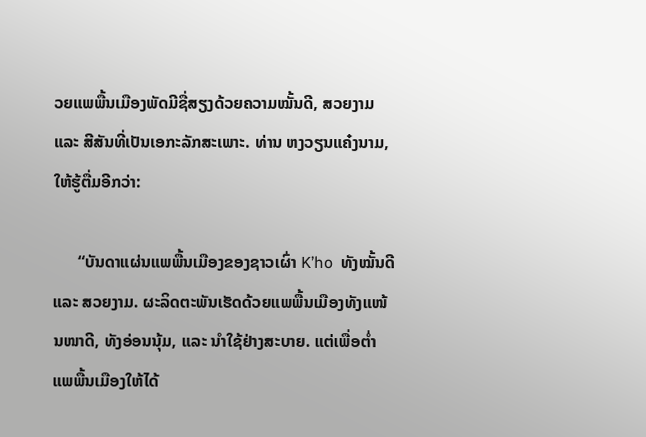ວຍແພພື້ນເມືອງພັດມີຊື່ສຽງດ້ວຍຄວາມໝັ້ນດີ, ສວຍງາມ ແລະ ສີສັນທີ່ເປັນເອກະລັກສະເພາະ. ທ່ານ ຫງວຽນແຄ໋ງນາມ, ໃຫ້ຮູ້ຕື່ມອີກວ່າ:

      “ບັນດາແຜ່ນແພພື້ນເມືອງຂອງຊາວເຜົ່າ K’ho  ທັງໝັ້ນດີ ແລະ ສວຍງາມ. ຜະລິດຕະພັນເຮັດດ້ວຍແພພື້ນເມືອງທັງແໜ້ນໜາດີ, ທັງອ່ອນນຸ້ມ, ແລະ ນຳໃຊ້ຢ່າງສະບາຍ. ແຕ່ເພື່ອຕ່ຳແພພື້ນເມືອງໃຫ້ໄດ້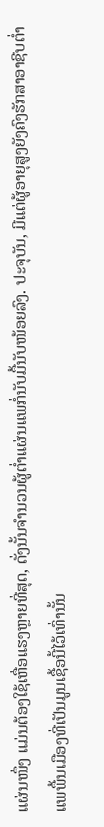ແຜ່ນໜຶ່ງ ແມ່ນຕ້ອງໃຊ້ເຫື່ອແຮງຫຼາຍທີ່ສຸດ, ດັ່ງນັ້ນຈຳນວນຜູ້ຕ່ຳແຜ່ນແພກໍ່ນັບມື້ນັບໜ້ອຍລົງ. ປະຈຸບັນ, ມີແຕ່ຜູ້ອາຍຸສູງຍັງຄົງຮັກສາອາຊີບຕ່ຳແພພື້ນເມືອງທີ່ເປັນມູນເຊື້ອນີ້ໄວ້ເທົ່ານັ້ນ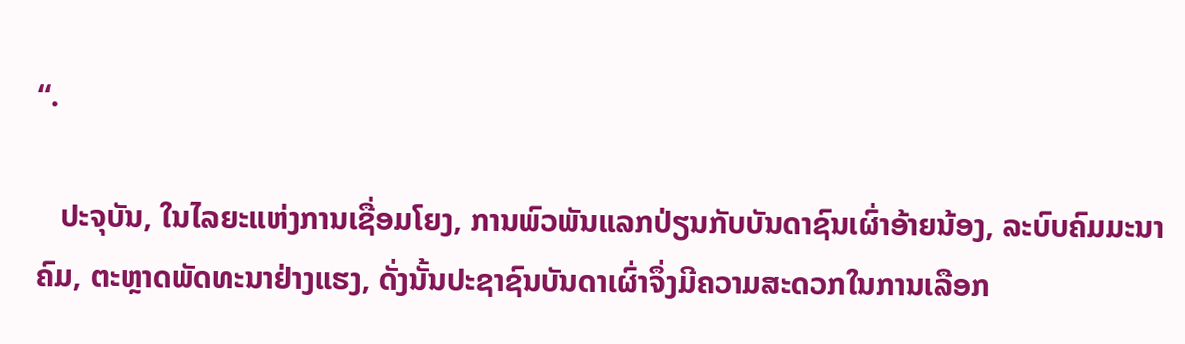“.

   ປະຈຸບັນ, ໃນໄລຍະແຫ່ງການເຊື່ອມໂຍງ, ການພົວພັນແລກປ່ຽນກັບບັນດາຊົນເຜົ່າອ້າຍນ້ອງ, ລະບົບຄົມມະນາຄົມ, ຕະຫຼາດພັດທະນາຢ່າງແຮງ, ດັ່ງນັ້ນປະຊາຊົນບັນດາເຜົ່າຈຶ່ງມີຄວາມສະດວກໃນການເລືອກ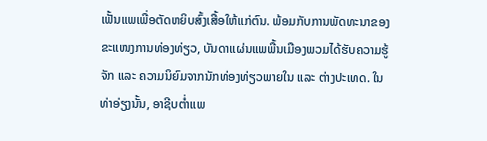ເຟັ້ນແພເພື່ອຕັດຫຍິບສົ້ງເສື້ອໃຫ້ແກ່ຕົນ. ພ້ອມກັບການພັດທະນາຂອງຂະແໜງການທ່ອງທ່ຽວ, ບັນດາແຜ່ນແພພື້ນເມືອງພວມໄດ້ຮັບຄວາມຮູ້ຈັກ ແລະ ຄວາມນິຍົມຈາກນັກທ່ອງທ່ຽວພາຍໃນ ແລະ ຕ່າງປະເທດ. ໃນທ່າອ່ຽງນັ້ນ, ອາຊີບຕ່ຳແພ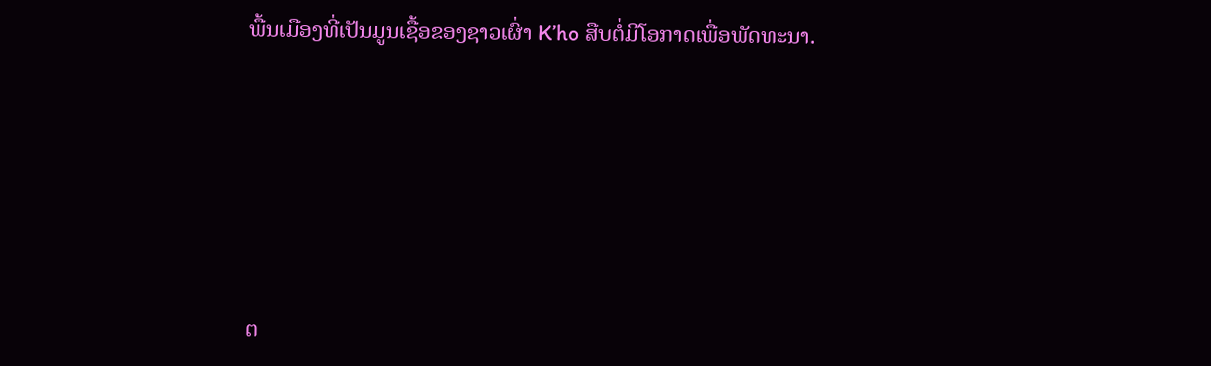ພື້ນເມືອງທີ່ເປັນມູນເຊື້ອຂອງຊາວເຜົ່າ K’ho ສືບຕໍ່ມີໂອກາດເພື່ອພັດທະນາ.







ຕ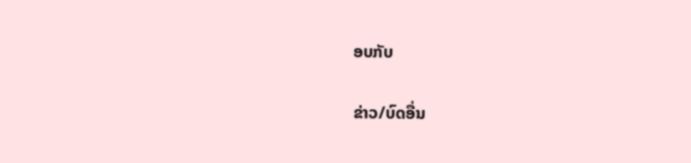ອບກັບ

ຂ່າວ/ບົດອື່ນ